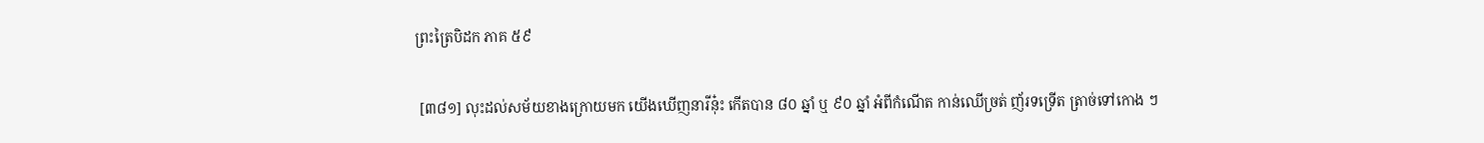ព្រះត្រៃបិដក ភាគ ៥៩

 [៣៨១] លុះដល់សម័យខាងក្រោយមក យើងឃើញនារីនុ៎ះ កើតបាន ៨០ ឆ្នាំ ឬ ៩០ ឆ្នាំ អំពីកំណើត កាន់ឈើច្រត់ ញ័រទទ្រើត ត្រាច់ទៅកោង ៗ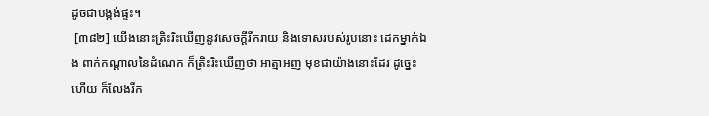ដូចជាបង្កង់ផ្ទះ។
 [៣៨២] យើងនោះត្រិះរិះឃើញនូវសេចក្តីរីករាយ និងទោសរបស់រូបនោះ ដេកម្នាក់ឯង ពាក់កណ្តាលនៃដំណេក ក៏ត្រិះរិះឃើញថា អាត្មាអញ មុខជាយ៉ាងនោះដែរ ដូច្នេះហើយ ក៏លែងរីក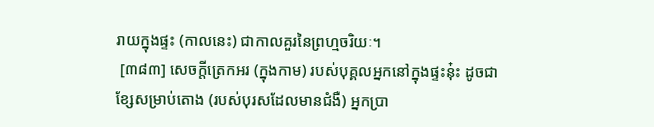រាយក្នុងផ្ទះ (កាលនេះ) ជាកាលគួរនៃព្រហ្មចរិយៈ។
 [៣៨៣] សេចក្តីត្រេកអរ (ក្នុងកាម) របស់បុគ្គលអ្នកនៅក្នុងផ្ទះនុ៎ះ ដូចជាខ្សែសម្រាប់តោង (របស់បុរសដែលមានជំងឺ) អ្នកប្រា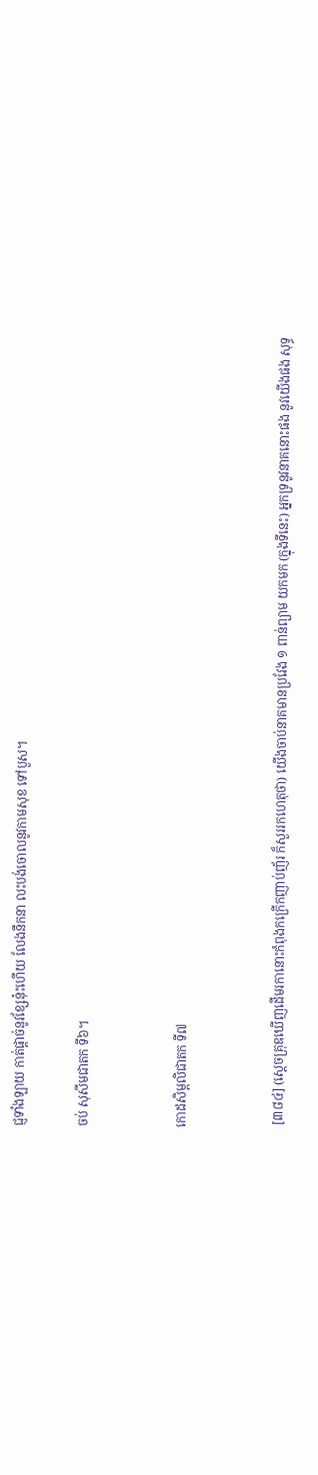ជ្ញទាំងឡាយ កាត់ផ្តាច់នូវខ្សែនុ៎ះហើយ លែងនឹកនា លះបង់ចោលនូវកាមសុខ ទៅបួស។

ចប់ សុសីមជាតក ទី៦។


កោដសិម្ពលិជាតក ទី៧


 [៣៨៤] (សេ្តចគ្រុឌឃើញដើមរកានោះកំពុងកក្រើកញាប់ញ័រ ក៏សួររកហេតុថា) យើងចាប់នាគមានប្រវែង ១ ពាន់ព្យាម យកមក (ក្នុងទីនេះ) អ្នកទ្រនូវនាគនោះផង នូវយើងផង សុទ្ធ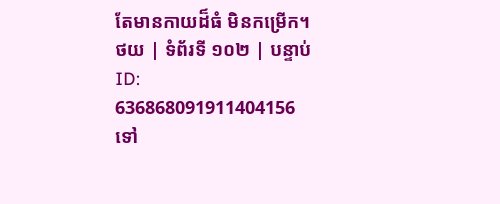តែមានកាយដ៏ធំ មិនកម្រើក។
ថយ | ទំព័រទី ១០២ | បន្ទាប់
ID: 636868091911404156
ទៅ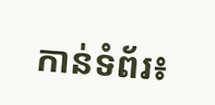កាន់ទំព័រ៖